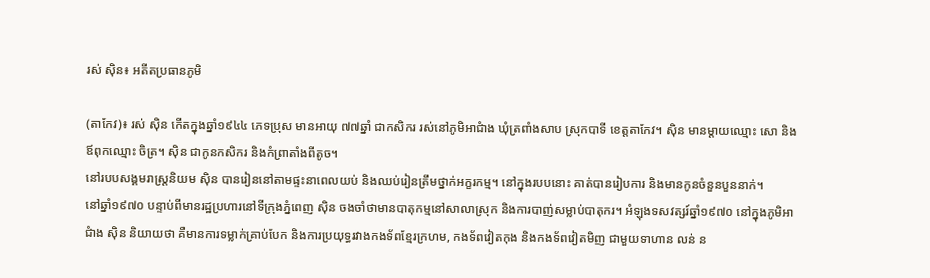រស់ ស៊ិន៖ អតីតប្រធានភូមិ

(តាកែវ)៖ រស់ ស៊ិន កើតក្នុងឆ្នាំ១៩៤៤ ភេទប្រុស មានអាយុ ៧៧ឆ្នាំ ជាកសិករ រស់នៅភូមិអាជំាង ឃុំត្រពាំងសាប ស្រុកបាទី ខេត្តតាកែវ។ ស៊ិន មានម្ដាយឈ្មោះ សោ និងឪពុកឈ្មោះ ចិត្រ។ ស៊ិន ជាកូនកសិករ និងកំព្រាតាំងពីតូច។
នៅរបបសង្គមរាស្ត្រនិយម ស៊ិន បានរៀននៅតាមផ្ទះនាពេលយប់ និងឈប់រៀនត្រឹមថ្នាក់អក្ខរកម្ម។ នៅក្នុងរបបនោះ គាត់បានរៀបការ និងមានកូនចំនួនបួននាក់។
នៅឆ្នាំ១៩៧០ បន្ទាប់ពីមានរដ្ឋប្រហារនៅទីក្រុងភ្នំពេញ ស៊ិន ចងចាំថាមានបាតុកម្មនៅសាលាស្រុក និងការបាញ់សម្លាប់បាតុករ។ អំឡុងទសវត្សរ៍ឆ្នាំ១៩៧០ នៅក្នុងភូមិអាជំាង ស៊ិន និយាយថា គឺមានការទម្លាក់គ្រាប់បែក និងការប្រយុទ្ធរវាងកងទ័ពខ្មែរក្រហម, កងទ័ពវៀតកុង និងកងទ័ពវៀតមិញ ជាមួយទាហាន លន់ ន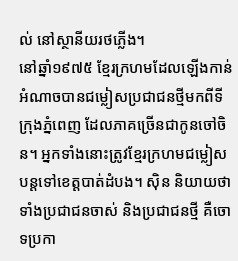ល់ នៅស្ថានីយរថភ្លើង។
នៅឆ្នាំ១៩៧៥ ខ្មែរក្រហមដែលឡើងកាន់អំណាចបានជម្លៀសប្រជាជនថ្មីមកពីទីក្រុងភ្នំពេញ ដែលភាគច្រើនជាកូនចៅចិន។ អ្នកទាំងនោះត្រូវខ្មែរក្រហមជម្លៀសបន្តទៅខេត្តបាត់ដំបង។ ស៊ិន និយាយថា ទាំងប្រជាជនចាស់ និងប្រជាជនថ្មី គឺចោទប្រកា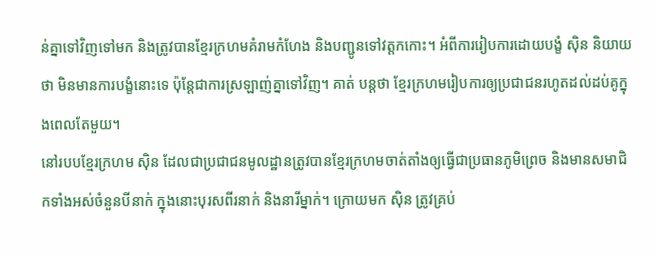ន់គ្នាទៅវិញទៅមក និងត្រូវបានខ្មែរក្រហមគំរាមកំហែង និងបញ្ជូនទៅវត្តកកោះ។ អំពីការរៀបការដោយបង្ខំ ស៊ិន និយាយថា មិនមានការបង្ខំនោះទេ ប៉ុន្តែជាការស្រឡាញ់គ្នាទៅវិញ។ គាត់ បន្តថា ខ្មែរក្រហមរៀបការឲ្យប្រជាជនរហូតដល់ដប់គូក្នុងពេលតែមួយ។
នៅរបបខ្មែរក្រហម ស៊ិន ដែលជាប្រជាជនមូលដ្ឋានត្រូវបានខ្មែរក្រហមចាត់តាំងឲ្យធ្វើជាប្រធានភូមិព្រេច និងមានសមាជិកទាំងអស់ចំនួនបីនាក់ ក្នុងនោះបុរសពីរនាក់ និងនារីម្នាក់។ ក្រោយមក ស៊ិន ត្រូវគ្រប់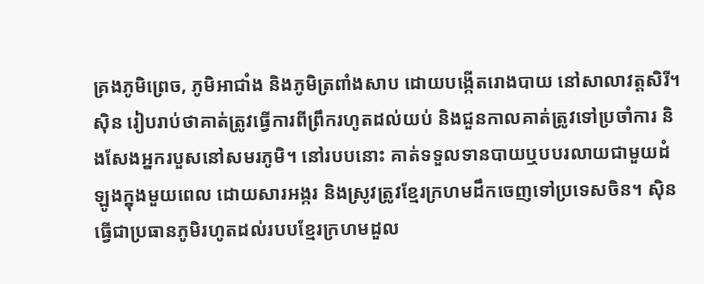គ្រងភូមិព្រេច, ភូមិអាជាំង និងភូមិត្រពាំងសាប ដោយបង្កើតរោងបាយ នៅសាលាវត្តសិរី។ ស៊ិន រៀបរាប់ថាគាត់ត្រូវធ្វើការពីព្រឹករហូតដល់យប់ និងជួនកាលគាត់ត្រូវទៅប្រចាំការ និងសែងអ្នករបួសនៅសមរភូមិ។ នៅរបបនោះ គាត់ទទួលទានបាយឬបបរលាយជាមួយដំឡូងក្នុងមួយពេល ដោយសារអង្ករ និងស្រូវត្រូវខ្មែរក្រហមដឹកចេញទៅប្រទេសចិន។ ស៊ិន ធ្វើជាប្រធានភូមិរហូតដល់របបខ្មែរក្រហមដួល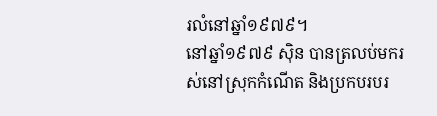រលំនៅឆ្នាំ១៩៧៩។
នៅឆ្នាំ១៩៧៩ ស៊ិន បានត្រលប់មករស់នៅស្រុកកំណើត និងប្រកបរបរ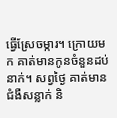ធ្វើស្រែចម្ការ។ ក្រោយមក គាត់មានកូនចំនួនដប់នាក់។ សព្វថ្ងៃ គាត់មានជំងឺសន្លាក់ និ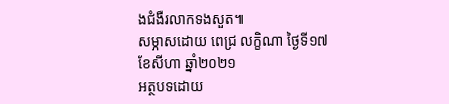ងជំងឺរលាកទងសួត៕
សម្ភាសដោយ ពេជ្រ លក្ខិណា ថ្ងៃទី១៧ ខែសីហា ឆ្នាំ២០២១
អត្ថបទដោយ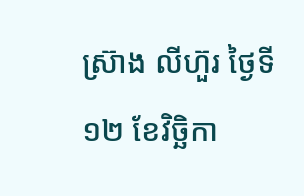ស្រ៊ាង លីហ៊ួរ ថ្ងៃទី១២ ខែវិច្ឆិកា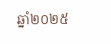ឆ្នាំ២០២៥